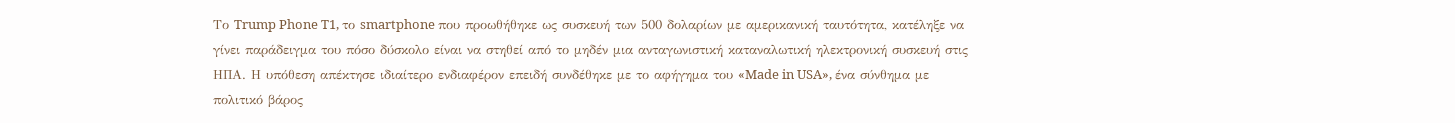Το Trump Phone T1, το smartphone που προωθήθηκε ως συσκευή των 500 δολαρίων με αμερικανική ταυτότητα, κατέληξε να γίνει παράδειγμα του πόσο δύσκολο είναι να στηθεί από το μηδέν μια ανταγωνιστική καταναλωτική ηλεκτρονική συσκευή στις ΗΠΑ. Η υπόθεση απέκτησε ιδιαίτερο ενδιαφέρον επειδή συνδέθηκε με το αφήγημα του «Made in USA», ένα σύνθημα με πολιτικό βάρος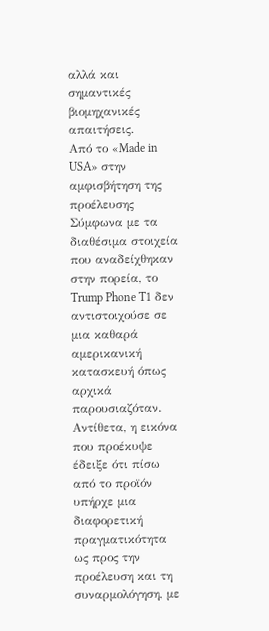αλλά και σημαντικές βιομηχανικές απαιτήσεις.
Από το «Made in USA» στην αμφισβήτηση της προέλευσης
Σύμφωνα με τα διαθέσιμα στοιχεία που αναδείχθηκαν στην πορεία, το Trump Phone T1 δεν αντιστοιχούσε σε μια καθαρά αμερικανική κατασκευή όπως αρχικά παρουσιαζόταν. Αντίθετα, η εικόνα που προέκυψε έδειξε ότι πίσω από το προϊόν υπήρχε μια διαφορετική πραγματικότητα ως προς την προέλευση και τη συναρμολόγηση, με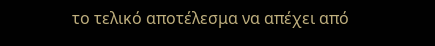το τελικό αποτέλεσμα να απέχει από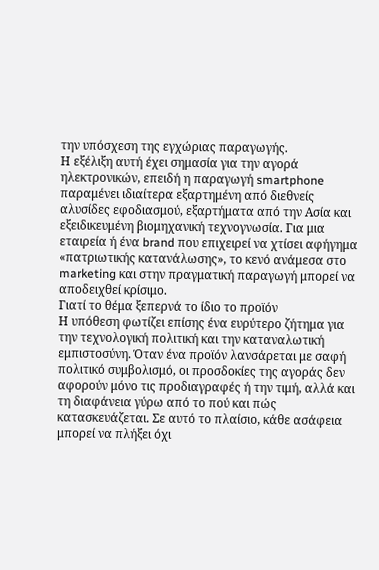την υπόσχεση της εγχώριας παραγωγής.
Η εξέλιξη αυτή έχει σημασία για την αγορά ηλεκτρονικών, επειδή η παραγωγή smartphone παραμένει ιδιαίτερα εξαρτημένη από διεθνείς αλυσίδες εφοδιασμού, εξαρτήματα από την Ασία και εξειδικευμένη βιομηχανική τεχνογνωσία. Για μια εταιρεία ή ένα brand που επιχειρεί να χτίσει αφήγημα «πατριωτικής κατανάλωσης», το κενό ανάμεσα στο marketing και στην πραγματική παραγωγή μπορεί να αποδειχθεί κρίσιμο.
Γιατί το θέμα ξεπερνά το ίδιο το προϊόν
Η υπόθεση φωτίζει επίσης ένα ευρύτερο ζήτημα για την τεχνολογική πολιτική και την καταναλωτική εμπιστοσύνη. Όταν ένα προϊόν λανσάρεται με σαφή πολιτικό συμβολισμό, οι προσδοκίες της αγοράς δεν αφορούν μόνο τις προδιαγραφές ή την τιμή, αλλά και τη διαφάνεια γύρω από το πού και πώς κατασκευάζεται. Σε αυτό το πλαίσιο, κάθε ασάφεια μπορεί να πλήξει όχι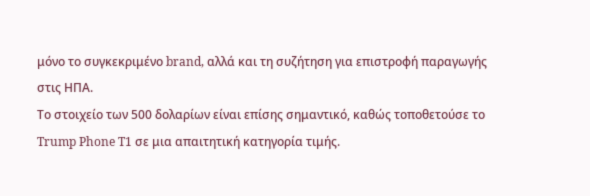μόνο το συγκεκριμένο brand, αλλά και τη συζήτηση για επιστροφή παραγωγής στις ΗΠΑ.
Το στοιχείο των 500 δολαρίων είναι επίσης σημαντικό, καθώς τοποθετούσε το Trump Phone T1 σε μια απαιτητική κατηγορία τιμής.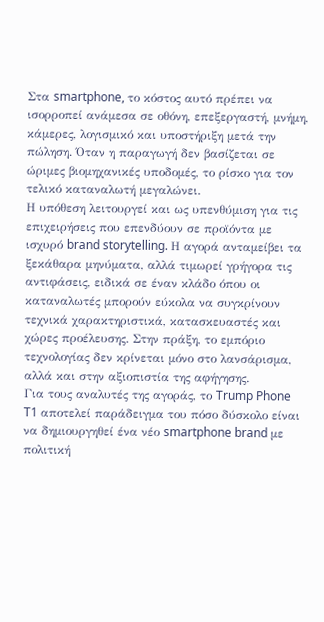Στα smartphone, το κόστος αυτό πρέπει να ισορροπεί ανάμεσα σε οθόνη, επεξεργαστή, μνήμη, κάμερες, λογισμικό και υποστήριξη μετά την πώληση. Όταν η παραγωγή δεν βασίζεται σε ώριμες βιομηχανικές υποδομές, το ρίσκο για τον τελικό καταναλωτή μεγαλώνει.
Η υπόθεση λειτουργεί και ως υπενθύμιση για τις επιχειρήσεις που επενδύουν σε προϊόντα με ισχυρό brand storytelling. Η αγορά ανταμείβει τα ξεκάθαρα μηνύματα, αλλά τιμωρεί γρήγορα τις αντιφάσεις, ειδικά σε έναν κλάδο όπου οι καταναλωτές μπορούν εύκολα να συγκρίνουν τεχνικά χαρακτηριστικά, κατασκευαστές και χώρες προέλευσης. Στην πράξη, το εμπόριο τεχνολογίας δεν κρίνεται μόνο στο λανσάρισμα, αλλά και στην αξιοπιστία της αφήγησης.
Για τους αναλυτές της αγοράς, το Trump Phone T1 αποτελεί παράδειγμα του πόσο δύσκολο είναι να δημιουργηθεί ένα νέο smartphone brand με πολιτική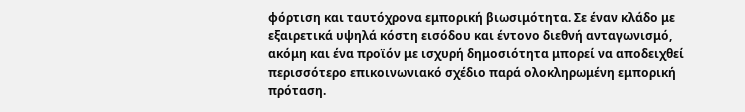φόρτιση και ταυτόχρονα εμπορική βιωσιμότητα. Σε έναν κλάδο με εξαιρετικά υψηλά κόστη εισόδου και έντονο διεθνή ανταγωνισμό, ακόμη και ένα προϊόν με ισχυρή δημοσιότητα μπορεί να αποδειχθεί περισσότερο επικοινωνιακό σχέδιο παρά ολοκληρωμένη εμπορική πρόταση.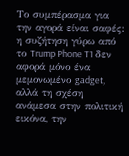Το συμπέρασμα για την αγορά είναι σαφές: η συζήτηση γύρω από το Trump Phone T1 δεν αφορά μόνο ένα μεμονωμένο gadget, αλλά τη σχέση ανάμεσα στην πολιτική εικόνα, την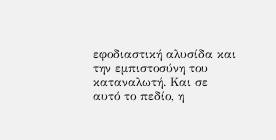εφοδιαστική αλυσίδα και την εμπιστοσύνη του καταναλωτή. Και σε αυτό το πεδίο, η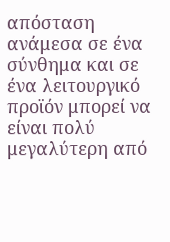απόσταση ανάμεσα σε ένα σύνθημα και σε ένα λειτουργικό προϊόν μπορεί να είναι πολύ μεγαλύτερη από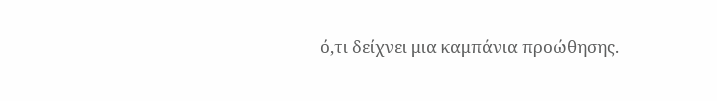ό,τι δείχνει μια καμπάνια προώθησης.